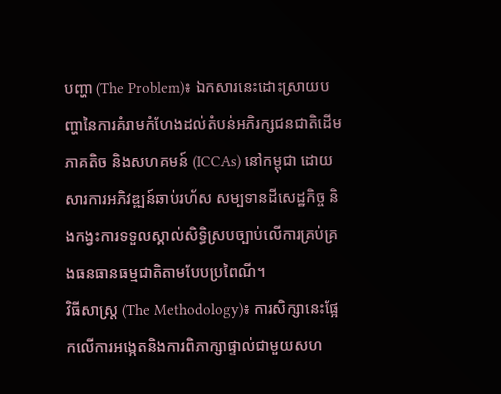បញ្ហា (The Problem)៖ ឯកសារនេះដោះស្រាយបញ្ហានៃការគំរាមកំហែងដល់តំបន់អភិរក្សជនជាតិដើមភាគតិច និងសហគមន៍ (ICCAs) នៅកម្ពុជា ដោយសារការអភិវឌ្ឍន៍ឆាប់រហ័ស សម្បទានដីសេដ្ឋកិច្ច និងកង្វះការទទួលស្គាល់សិទ្ធិស្របច្បាប់លើការគ្រប់គ្រងធនធានធម្មជាតិតាមបែបប្រពៃណី។
វិធីសាស្ត្រ (The Methodology)៖ ការសិក្សានេះផ្អែកលើការអង្កេតនិងការពិភាក្សាផ្ទាល់ជាមួយសហ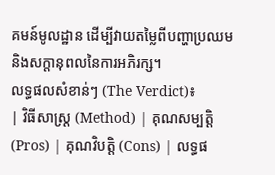គមន៍មូលដ្ឋាន ដើម្បីវាយតម្លៃពីបញ្ហាប្រឈម និងសក្តានុពលនៃការអភិរក្ស។
លទ្ធផលសំខាន់ៗ (The Verdict)៖
| វិធីសាស្ត្រ (Method) | គុណសម្បត្តិ (Pros) | គុណវិបត្តិ (Cons) | លទ្ធផ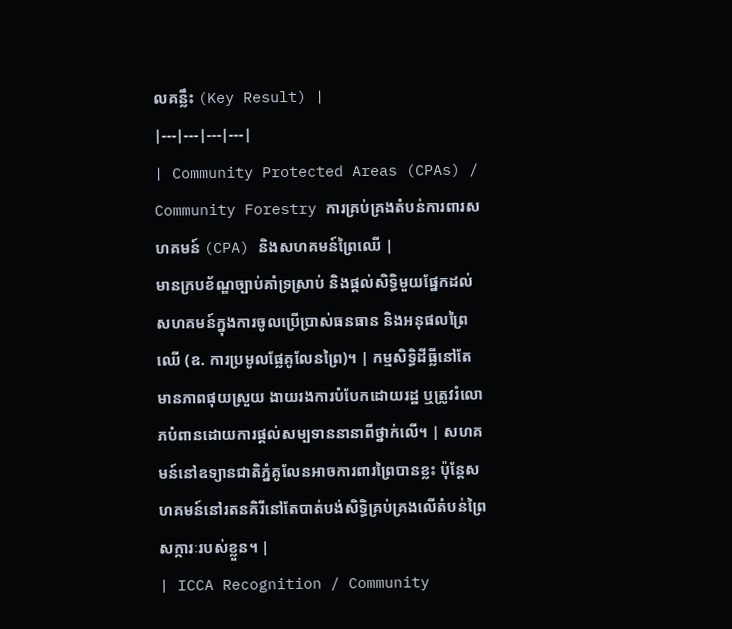លគន្លឹះ (Key Result) |
|---|---|---|---|
| Community Protected Areas (CPAs) / Community Forestry ការគ្រប់គ្រងតំបន់ការពារសហគមន៍ (CPA) និងសហគមន៍ព្រៃឈើ |
មានក្របខ័ណ្ឌច្បាប់គាំទ្រស្រាប់ និងផ្តល់សិទ្ធិមួយផ្នែកដល់សហគមន៍ក្នុងការចូលប្រើប្រាស់ធនធាន និងអនុផលព្រៃឈើ (ឧ. ការប្រមូលផ្លែគូលែនព្រៃ)។ | កម្មសិទ្ធិដីធ្លីនៅតែមានភាពផុយស្រួយ ងាយរងការបំបែកដោយរដ្ឋ ឬត្រូវរំលោភបំពានដោយការផ្តល់សម្បទាននានាពីថ្នាក់លើ។ | សហគមន៍នៅឧទ្យានជាតិភ្នំគូលែនអាចការពារព្រៃបានខ្លះ ប៉ុន្តែសហគមន៍នៅរតនគិរីនៅតែបាត់បង់សិទ្ធិគ្រប់គ្រងលើតំបន់ព្រៃសក្ការៈរបស់ខ្លួន។ |
| ICCA Recognition / Community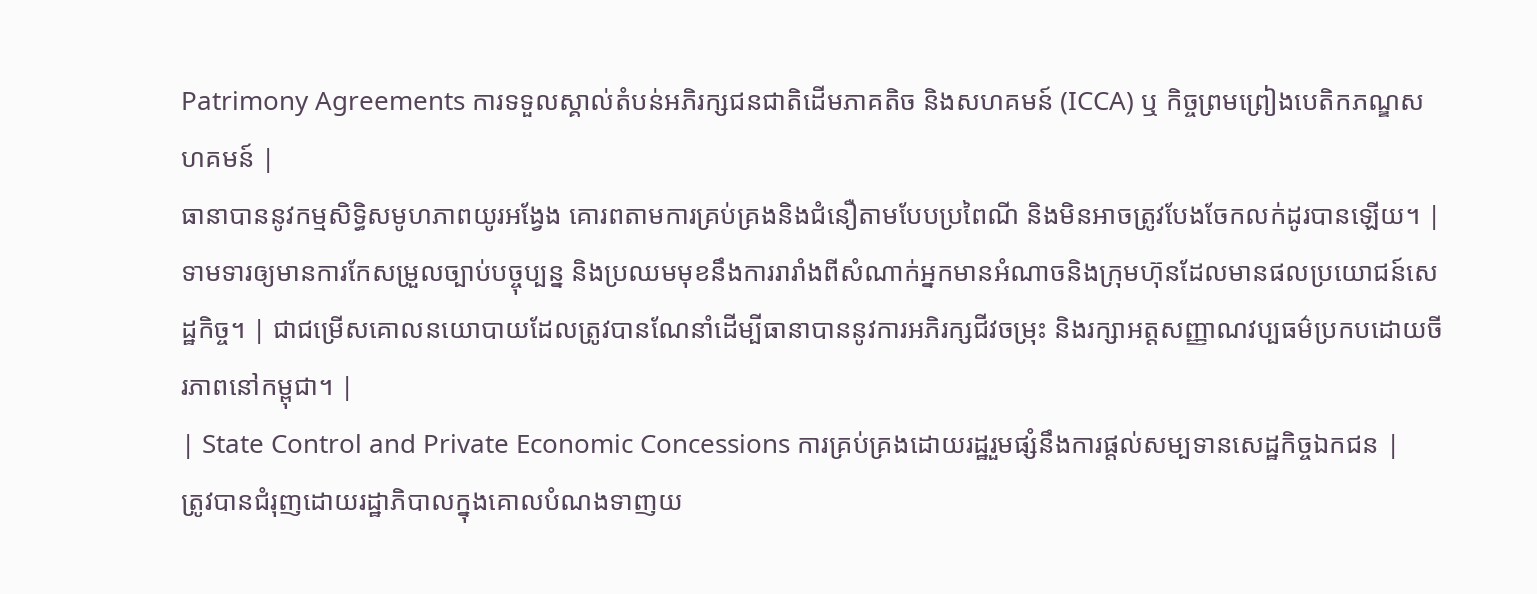Patrimony Agreements ការទទួលស្គាល់តំបន់អភិរក្សជនជាតិដើមភាគតិច និងសហគមន៍ (ICCA) ឬ កិច្ចព្រមព្រៀងបេតិកភណ្ឌសហគមន៍ |
ធានាបាននូវកម្មសិទ្ធិសមូហភាពយូរអង្វែង គោរពតាមការគ្រប់គ្រងនិងជំនឿតាមបែបប្រពៃណី និងមិនអាចត្រូវបែងចែកលក់ដូរបានឡើយ។ | ទាមទារឲ្យមានការកែសម្រួលច្បាប់បច្ចុប្បន្ន និងប្រឈមមុខនឹងការរារាំងពីសំណាក់អ្នកមានអំណាចនិងក្រុមហ៊ុនដែលមានផលប្រយោជន៍សេដ្ឋកិច្ច។ | ជាជម្រើសគោលនយោបាយដែលត្រូវបានណែនាំដើម្បីធានាបាននូវការអភិរក្សជីវចម្រុះ និងរក្សាអត្តសញ្ញាណវប្បធម៌ប្រកបដោយចីរភាពនៅកម្ពុជា។ |
| State Control and Private Economic Concessions ការគ្រប់គ្រងដោយរដ្ឋរួមផ្សំនឹងការផ្តល់សម្បទានសេដ្ឋកិច្ចឯកជន |
ត្រូវបានជំរុញដោយរដ្ឋាភិបាលក្នុងគោលបំណងទាញយ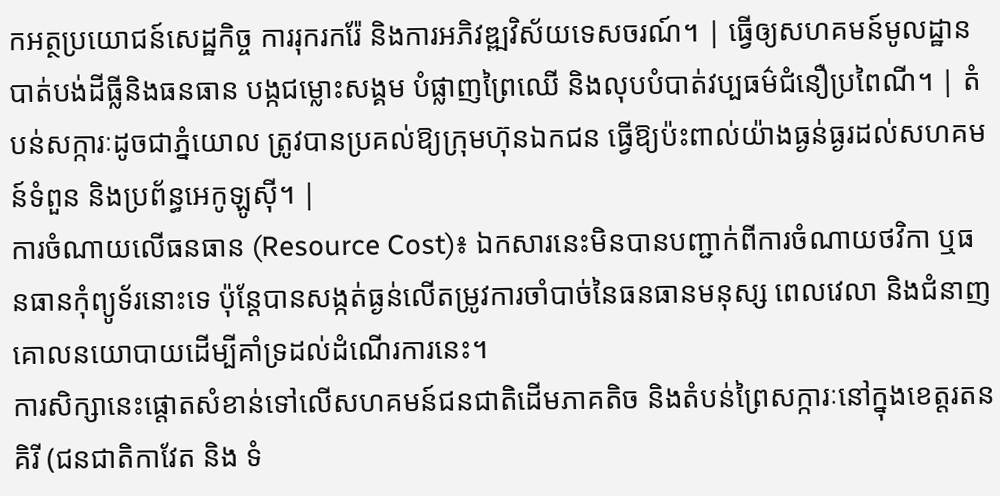កអត្ថប្រយោជន៍សេដ្ឋកិច្ច ការរុករករ៉ែ និងការអភិវឌ្ឍវិស័យទេសចរណ៍។ | ធ្វើឲ្យសហគមន៍មូលដ្ឋានបាត់បង់ដីធ្លីនិងធនធាន បង្កជម្លោះសង្គម បំផ្លាញព្រៃឈើ និងលុបបំបាត់វប្បធម៌ជំនឿប្រពៃណី។ | តំបន់សក្ការៈដូចជាភ្នំយោល ត្រូវបានប្រគល់ឱ្យក្រុមហ៊ុនឯកជន ធ្វើឱ្យប៉ះពាល់យ៉ាងធ្ងន់ធ្ងរដល់សហគមន៍ទំពួន និងប្រព័ន្ធអេកូឡូស៊ី។ |
ការចំណាយលើធនធាន (Resource Cost)៖ ឯកសារនេះមិនបានបញ្ជាក់ពីការចំណាយថវិកា ឬធនធានកុំព្យូទ័រនោះទេ ប៉ុន្តែបានសង្កត់ធ្ងន់លើតម្រូវការចាំបាច់នៃធនធានមនុស្ស ពេលវេលា និងជំនាញគោលនយោបាយដើម្បីគាំទ្រដល់ដំណើរការនេះ។
ការសិក្សានេះផ្តោតសំខាន់ទៅលើសហគមន៍ជនជាតិដើមភាគតិច និងតំបន់ព្រៃសក្ការៈនៅក្នុងខេត្តរតនគិរី (ជនជាតិកាវែត និង ទំ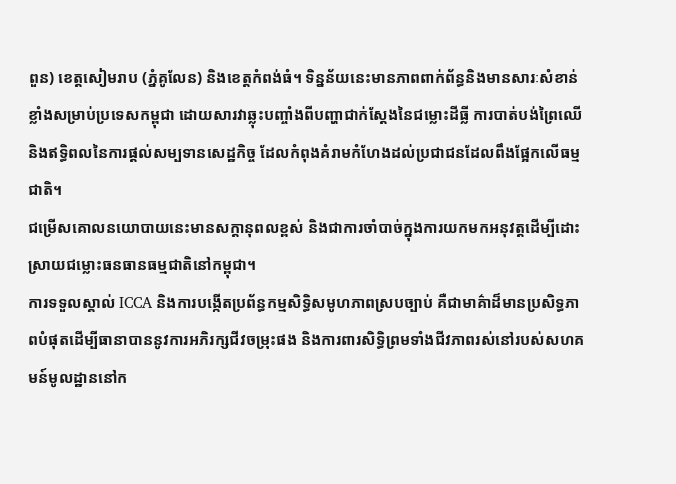ពួន) ខេត្តសៀមរាប (ភ្នំគូលែន) និងខេត្តកំពង់ធំ។ ទិន្នន័យនេះមានភាពពាក់ព័ន្ធនិងមានសារៈសំខាន់ខ្លាំងសម្រាប់ប្រទេសកម្ពុជា ដោយសារវាឆ្លុះបញ្ចាំងពីបញ្ហាជាក់ស្តែងនៃជម្លោះដីធ្លី ការបាត់បង់ព្រៃឈើ និងឥទ្ធិពលនៃការផ្តល់សម្បទានសេដ្ឋកិច្ច ដែលកំពុងគំរាមកំហែងដល់ប្រជាជនដែលពឹងផ្អែកលើធម្មជាតិ។
ជម្រើសគោលនយោបាយនេះមានសក្តានុពលខ្ពស់ និងជាការចាំបាច់ក្នុងការយកមកអនុវត្តដើម្បីដោះស្រាយជម្លោះធនធានធម្មជាតិនៅកម្ពុជា។
ការទទួលស្គាល់ ICCA និងការបង្កើតប្រព័ន្ធកម្មសិទ្ធិសមូហភាពស្របច្បាប់ គឺជាមាគ៌ាដ៏មានប្រសិទ្ធភាពបំផុតដើម្បីធានាបាននូវការអភិរក្សជីវចម្រុះផង និងការពារសិទ្ធិព្រមទាំងជីវភាពរស់នៅរបស់សហគមន៍មូលដ្ឋាននៅក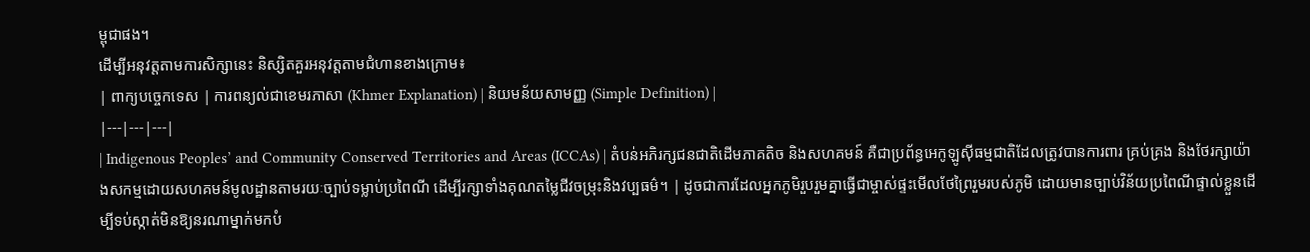ម្ពុជាផង។
ដើម្បីអនុវត្តតាមការសិក្សានេះ និស្សិតគួរអនុវត្តតាមជំហានខាងក្រោម៖
| ពាក្យបច្ចេកទេស | ការពន្យល់ជាខេមរភាសា (Khmer Explanation) | និយមន័យសាមញ្ញ (Simple Definition) |
|---|---|---|
| Indigenous Peoples’ and Community Conserved Territories and Areas (ICCAs) | តំបន់អភិរក្សជនជាតិដើមភាគតិច និងសហគមន៍ គឺជាប្រព័ន្ធអេកូឡូស៊ីធម្មជាតិដែលត្រូវបានការពារ គ្រប់គ្រង និងថែរក្សាយ៉ាងសកម្មដោយសហគមន៍មូលដ្ឋានតាមរយៈច្បាប់ទម្លាប់ប្រពៃណី ដើម្បីរក្សាទាំងគុណតម្លៃជីវចម្រុះនិងវប្បធម៌។ | ដូចជាការដែលអ្នកភូមិរួបរួមគ្នាធ្វើជាម្ចាស់ផ្ទះមើលថែព្រៃរួមរបស់ភូមិ ដោយមានច្បាប់វិន័យប្រពៃណីផ្ទាល់ខ្លួនដើម្បីទប់ស្កាត់មិនឱ្យនរណាម្នាក់មកបំ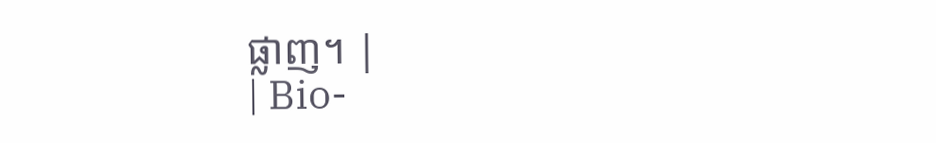ផ្លាញ។ |
| Bio-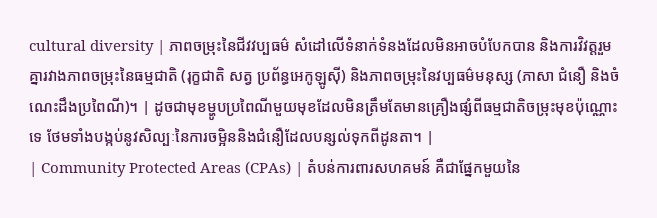cultural diversity | ភាពចម្រុះនៃជីវវប្បធម៌ សំដៅលើទំនាក់ទំនងដែលមិនអាចបំបែកបាន និងការវិវត្តរួមគ្នារវាងភាពចម្រុះនៃធម្មជាតិ (រុក្ខជាតិ សត្វ ប្រព័ន្ធអេកូឡូស៊ី) និងភាពចម្រុះនៃវប្បធម៌មនុស្ស (ភាសា ជំនឿ និងចំណេះដឹងប្រពៃណី)។ | ដូចជាមុខម្ហូបប្រពៃណីមួយមុខដែលមិនត្រឹមតែមានគ្រឿងផ្សំពីធម្មជាតិចម្រុះមុខប៉ុណ្ណោះទេ ថែមទាំងបង្កប់នូវសិល្បៈនៃការចម្អិននិងជំនឿដែលបន្សល់ទុកពីដូនតា។ |
| Community Protected Areas (CPAs) | តំបន់ការពារសហគមន៍ គឺជាផ្នែកមួយនៃ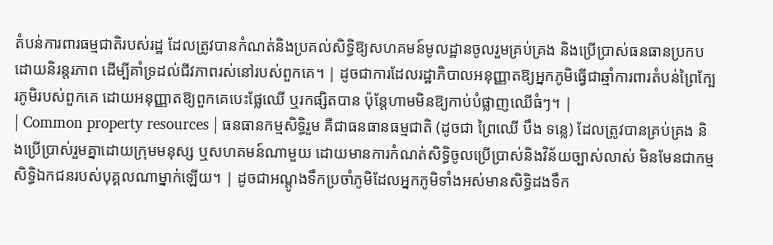តំបន់ការពារធម្មជាតិរបស់រដ្ឋ ដែលត្រូវបានកំណត់និងប្រគល់សិទ្ធិឱ្យសហគមន៍មូលដ្ឋានចូលរួមគ្រប់គ្រង និងប្រើប្រាស់ធនធានប្រកបដោយនិរន្តរភាព ដើម្បីគាំទ្រដល់ជីវភាពរស់នៅរបស់ពួកគេ។ | ដូចជាការដែលរដ្ឋាភិបាលអនុញ្ញាតឱ្យអ្នកភូមិធ្វើជាឆ្មាំការពារតំបន់ព្រៃក្បែរភូមិរបស់ពួកគេ ដោយអនុញ្ញាតឱ្យពួកគេបេះផ្លែឈើ ឬរកផ្សិតបាន ប៉ុន្តែហាមមិនឱ្យកាប់បំផ្លាញឈើធំៗ។ |
| Common property resources | ធនធានកម្មសិទ្ធិរួម គឺជាធនធានធម្មជាតិ (ដូចជា ព្រៃឈើ បឹង ទន្លេ) ដែលត្រូវបានគ្រប់គ្រង និងប្រើប្រាស់រួមគ្នាដោយក្រុមមនុស្ស ឬសហគមន៍ណាមួយ ដោយមានការកំណត់សិទ្ធិចូលប្រើប្រាស់និងវិន័យច្បាស់លាស់ មិនមែនជាកម្មសិទ្ធិឯកជនរបស់បុគ្គលណាម្នាក់ឡើយ។ | ដូចជាអណ្តូងទឹកប្រចាំភូមិដែលអ្នកភូមិទាំងអស់មានសិទ្ធិដងទឹក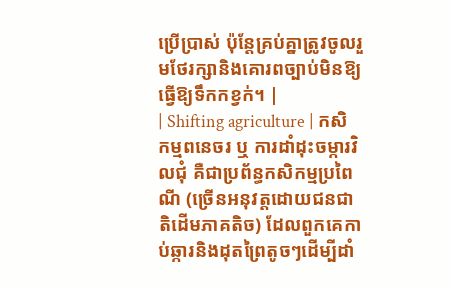ប្រើប្រាស់ ប៉ុន្តែគ្រប់គ្នាត្រូវចូលរួមថែរក្សានិងគោរពច្បាប់មិនឱ្យធ្វើឱ្យទឹកកខ្វក់។ |
| Shifting agriculture | កសិកម្មពនេចរ ឬ ការដាំដុះចម្ការវិលជុំ គឺជាប្រព័ន្ធកសិកម្មប្រពៃណី (ច្រើនអនុវត្តដោយជនជាតិដើមភាគតិច) ដែលពួកគេកាប់ឆ្ការនិងដុតព្រៃតូចៗដើម្បីដាំ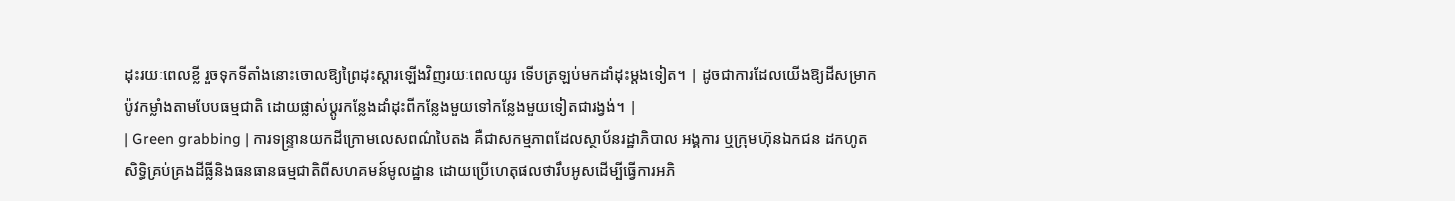ដុះរយៈពេលខ្លី រួចទុកទីតាំងនោះចោលឱ្យព្រៃដុះស្តារឡើងវិញរយៈពេលយូរ ទើបត្រឡប់មកដាំដុះម្តងទៀត។ | ដូចជាការដែលយើងឱ្យដីសម្រាកប៉ូវកម្លាំងតាមបែបធម្មជាតិ ដោយផ្លាស់ប្តូរកន្លែងដាំដុះពីកន្លែងមួយទៅកន្លែងមួយទៀតជារង្វង់។ |
| Green grabbing | ការទន្ទ្រានយកដីក្រោមលេសពណ៌បៃតង គឺជាសកម្មភាពដែលស្ថាប័នរដ្ឋាភិបាល អង្គការ ឬក្រុមហ៊ុនឯកជន ដកហូតសិទ្ធិគ្រប់គ្រងដីធ្លីនិងធនធានធម្មជាតិពីសហគមន៍មូលដ្ឋាន ដោយប្រើហេតុផលថារឹបអូសដើម្បីធ្វើការអភិ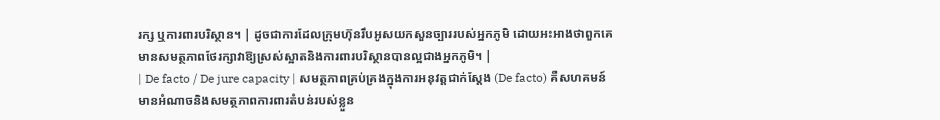រក្ស ឬការពារបរិស្ថាន។ | ដូចជាការដែលក្រុមហ៊ុនរឹបអូសយកសួនច្បាររបស់អ្នកភូមិ ដោយអះអាងថាពួកគេមានសមត្ថភាពថែរក្សាវាឱ្យស្រស់ស្អាតនិងការពារបរិស្ថានបានល្អជាងអ្នកភូមិ។ |
| De facto / De jure capacity | សមត្ថភាពគ្រប់គ្រងក្នុងការអនុវត្តជាក់ស្តែង (De facto) គឺសហគមន៍មានអំណាចនិងសមត្ថភាពការពារតំបន់របស់ខ្លួន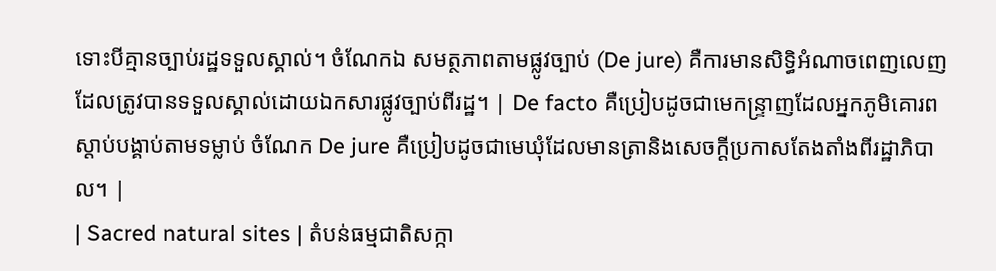ទោះបីគ្មានច្បាប់រដ្ឋទទួលស្គាល់។ ចំណែកឯ សមត្ថភាពតាមផ្លូវច្បាប់ (De jure) គឺការមានសិទ្ធិអំណាចពេញលេញដែលត្រូវបានទទួលស្គាល់ដោយឯកសារផ្លូវច្បាប់ពីរដ្ឋ។ | De facto គឺប្រៀបដូចជាមេកន្ទ្រាញដែលអ្នកភូមិគោរពស្តាប់បង្គាប់តាមទម្លាប់ ចំណែក De jure គឺប្រៀបដូចជាមេឃុំដែលមានត្រានិងសេចក្តីប្រកាសតែងតាំងពីរដ្ឋាភិបាល។ |
| Sacred natural sites | តំបន់ធម្មជាតិសក្កា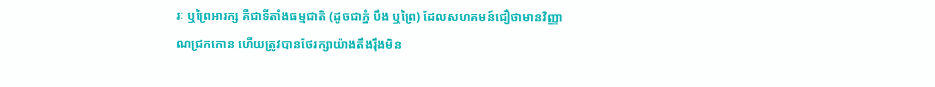រៈ ឬព្រៃអារក្ស គឺជាទីតាំងធម្មជាតិ (ដូចជាភ្នំ បឹង ឬព្រៃ) ដែលសហគមន៍ជឿថាមានវិញ្ញាណជ្រកកោន ហើយត្រូវបានថែរក្សាយ៉ាងតឹងរ៉ឹងមិន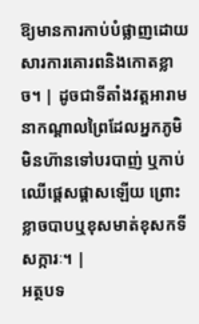ឱ្យមានការកាប់បំផ្លាញដោយសារការគោរពនិងកោតខ្លាច។ | ដូចជាទីតាំងវត្តអារាមនាកណ្តាលព្រៃដែលអ្នកភូមិមិនហ៊ានទៅបរបាញ់ ឬកាប់ឈើផ្តេសផ្តាសឡើយ ព្រោះខ្លាចបាបឬខុសមាត់ខុសកទីសក្ការៈ។ |
អត្ថបទ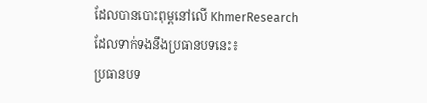ដែលបានបោះពុម្ពនៅលើ KhmerResearch ដែលទាក់ទងនឹងប្រធានបទនេះ៖
ប្រធានបទ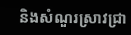និងសំណួរស្រាវជ្រា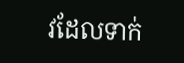វដែលទាក់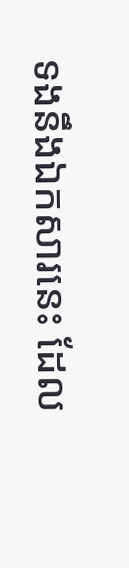ទងនឹងឯកសារនេះ ដែល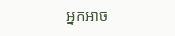អ្នកអាច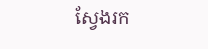ស្វែងរក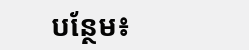បន្ថែម៖